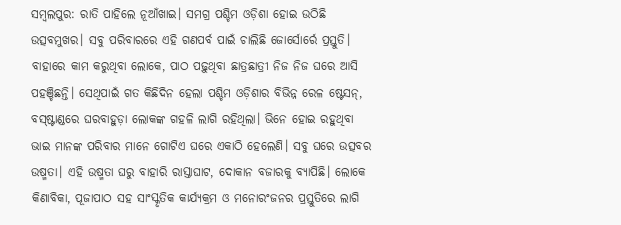ସମ୍ବଲପୁର: ରାତି ପାହିଲେ ନୂଆଁଖାଇ। ସମଗ୍ର ପଶ୍ଚିମ ଓଡ଼ିଶା ହୋଇ ଉଠିଛି ଉତ୍ସବମୁଖର। ସବୁ ପରିବାରରେ ଏହି ଗଣପର୍ବ ପାଇଁ ଚାଲିଛି ଜୋର୍ସୋର୍ରେ ପ୍ରସ୍ତୁତି। ବାହାରେ କାମ କରୁଥିବା ଲୋକେ, ପାଠ ପଢ଼ୁଥିବା ଛାତ୍ରଛାତ୍ରୀ ନିଜ ନିଜ ଘରେ ଆସି ପହଞ୍ଚିଛନ୍ତି। ସେଥିପାଇଁ ଗତ କିଛିଦିନ ହେଲା ପଶ୍ଚିମ ଓଡ଼ିଶାର ବିଭିନ୍ନ ରେଳ ଷ୍ଟେସନ୍, ବସ୍ଷ୍ଟାଣ୍ଡରେ ଘରବାହୁଡ଼ା ଲୋକଙ୍କ ଗହଳି ଲାଗି ରହିଥିଲା। ଭିନେ ହୋଇ ରହୁଥିବା ଭାଇ ମାନଙ୍କ ପରିବାର ମାନେ ଗୋଟିଏ ଘରେ ଏକାଠି ହେଲେଣି। ସବୁ ଘରେ ଉତ୍ସବର ଉଷ୍ମତା। ଏହି ଉଷ୍ମତା ଘରୁ ବାହାରି ରାସ୍ତାଘାଟ, ଦୋକାନ ବଜାରକୁ ବ୍ୟାପିଛି। ଲୋକେ କିଣାବିକା, ପୂଜାପାଠ ସହ ସାଂସ୍କୃତିକ କାର୍ଯ୍ୟକ୍ରମ ଓ ମନୋରଂଜନର ପ୍ରସ୍ତୁତିରେ ଲାଗି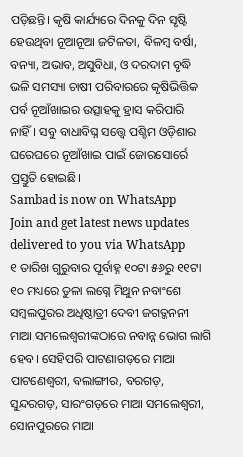ପଡ଼ିଛନ୍ତି। କୃଷି କାର୍ଯ୍ୟରେ ଦିନକୁ ଦିନ ସୃଷ୍ଟି ହେଉଥିବା ନୂଆନୂଆ ଜଟିଳତା, ବିଳମ୍ବ ବର୍ଷା, ବନ୍ୟା, ଅଭାବ, ଅସୁବିଧା, ଓ ଦରଦାମ ବୃଦ୍ଧି ଭଳି ସମସ୍ୟା ଚାଷୀ ପରିବାରରେ କୃଷିଭିତ୍ତିକ ପର୍ବ ନୂଆଁଖାଇର ଉତ୍ସାହକୁ ହ୍ରାସ କରିପାରି ନାହିଁ। ସବୁ ବାଧାବିଘ୍ନ ସତ୍ତ୍ବେ ପଶ୍ଚିମ ଓଡ଼ିଶାର ଘରେଘରେ ନୂଆଁଖାଇ ପାଇଁ ଜୋରସୋର୍ରେ ପ୍ରସ୍ତୁତି ହୋଇଛି।
Sambad is now on WhatsApp
Join and get latest news updates delivered to you via WhatsApp
୧ ତାରିଖ ଗୁରୁବାର ପୂର୍ବାହ୍ନ ୧୦ଟା ୫୬ରୁ ୧୧ଟା ୧୦ ମଧ୍ୟରେ ତୁଳା ଲଗ୍ନେ ମିଥୁନ ନବାଂଶେ ସମ୍ବଲପୁରର ଅଧିଷ୍ଠାତ୍ରୀ ଦେବୀ ଜଗତ୍ଜନନୀ ମାଆ ସମଲେଶ୍ବରୀଙ୍କଠାରେ ନବାନ୍ନ ଭୋଗ ଲାଗି ହେବ। ସେହିପରି ପାଟଣାଗଡ଼ରେ ମାଆ ପାଟଣେଶ୍ବରୀ, ବଲାଙ୍ଗୀର, ବରଗଡ଼, ସୁନ୍ଦରଗଡ଼, ସାରଂଗଡ଼ରେ ମାଆ ସମଲେଶ୍ବରୀ, ସୋନପୁରରେ ମାଆ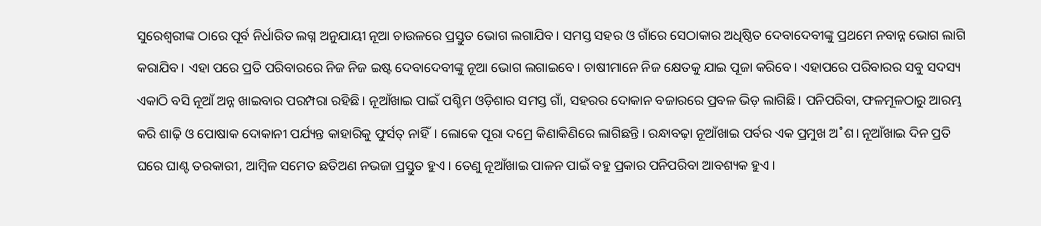ସୁରେଶ୍ବରୀଙ୍କ ଠାରେ ପୂର୍ବ ନିର୍ଧାରିତ ଲଗ୍ନ ଅନୁଯାୟୀ ନୂଆ ଚାଉଳରେ ପ୍ରସ୍ତୁତ ଭୋଗ ଲଗାଯିବ। ସମସ୍ତ ସହର ଓ ଗାଁରେ ସେଠାକାର ଅଧିଷ୍ଠିତ ଦେବାଦେବୀଙ୍କୁ ପ୍ରଥମେ ନବାନ୍ନ ଭୋଗ ଲାଗି କରାଯିବ। ଏହା ପରେ ପ୍ରତି ପରିବାରରେ ନିଜ ନିଜ ଇଷ୍ଟ ଦେବାଦେବୀଙ୍କୁ ନୂଆ ଭୋଗ ଲଗାଇବେ। ଚାଷୀମାନେ ନିଜ କ୍ଷେତକୁ ଯାଇ ପୂଜା କରିବେ। ଏହାପରେ ପରିବାରର ସବୁ ସଦସ୍ୟ ଏକାଠି ବସି ନୂଆଁ ଅନ୍ନ ଖାଇବାର ପରମ୍ପରା ରହିଛି। ନୂଆଁଖାଇ ପାଇଁ ପଶ୍ଚିମ ଓଡ଼ିଶାର ସମସ୍ତ ଗାଁ, ସହରର ଦୋକାନ ବଜାରରେ ପ୍ରବଳ ଭିଡ଼ ଲାଗିଛି। ପନିପରିବା, ଫଳମୂଳଠାରୁ ଆରମ୍ଭ କରି ଶାଢ଼ି ଓ ପୋଷାକ ଦୋକାନୀ ପର୍ଯ୍ୟନ୍ତ କାହାରିକୁ ଫୁର୍ସତ୍ ନାହିଁ। ଲୋକେ ପୂରା ଦମ୍ରେ କିଣାକିଣିରେ ଲାଗିଛନ୍ତି। ରନ୍ଧାବଢ଼ା ନୂଆଁଖାଇ ପର୍ବର ଏକ ପ୍ରମୁଖ ଅ˚ଶ। ନୂଆଁଖାଇ ଦିନ ପ୍ରତି ଘରେ ଘାଣ୍ଟ ତରକାରୀ, ଆମ୍ବିଳ ସମେତ ଛତିଅଣ ନଭଜା ପ୍ରସ୍ତୁତ ହୁଏ। ତେଣୁ ନୂଆଁଖାଇ ପାଳନ ପାଇଁ ବହୁ ପ୍ରକାର ପନିପରିବା ଆବଶ୍ୟକ ହୁଏ।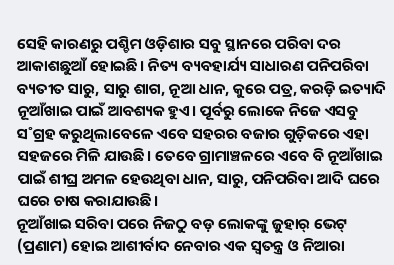ସେହି କାରଣରୁ ପଶ୍ଚିମ ଓଡ଼ିଶାର ସବୁ ସ୍ଥାନରେ ପରିବା ଦର ଆକାଶଛୁଆଁ ହୋଇଛି। ନିତ୍ୟ ବ୍ୟବହାର୍ଯ୍ୟ ସାଧାରଣ ପନିପରିବା ବ୍ୟତୀତ ସାରୁ, ସାରୁ ଶାଗ, ନୂଆ ଧାନ, କୁରେ ପତ୍ର, କରଡ଼ି ଇତ୍ୟାଦି ନୂଆଁଖାଇ ପାଇଁ ଆବଶ୍ୟକ ହୁଏ। ପୂର୍ବରୁ ଲୋକେ ନିଜେ ଏସବୁ ସ˚ଗ୍ରହ କରୁଥିଲାବେଳେ ଏବେ ସହରର ବଜାର ଗୁଡ଼ିକରେ ଏହା ସହଜରେ ମିଳି ଯାଉଛି। ତେବେ ଗ୍ରାମାଞ୍ଚଳରେ ଏବେ ବି ନୂଆଁଖାଇ ପାଇଁ ଶୀଘ୍ର ଅମଳ ହେଉଥିବା ଧାନ, ସାରୁ, ପନିପରିବା ଆଦି ଘରେ ଘରେ ଚାଷ କରାଯାଉଛି।
ନୂଆଁଖାଇ ସରିବା ପରେ ନିଜଠୁ ବଡ଼ ଲୋକଙ୍କୁ ଜୁହାର୍ ଭେଟ୍ (ପ୍ରଣାମ) ହୋଇ ଆଶୀର୍ବାଦ ନେବାର ଏକ ସ୍ବତନ୍ତ୍ର ଓ ନିଆରା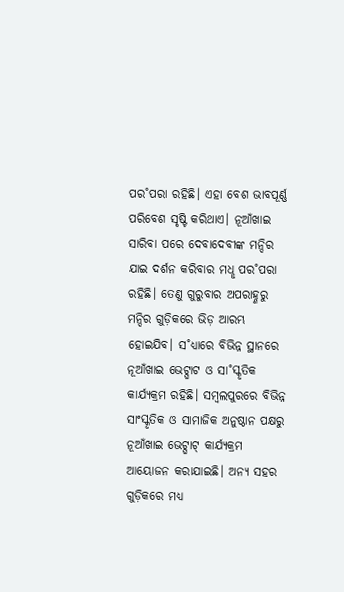ପର˚ପରା ରହିଛି। ଏହା ବେଶ ଭାବପୂର୍ଣ୍ଣ ପରିବେଶ ସୃଷ୍ଟି କରିଥାଏ। ନୂଆଁଖାଇ ସାରିବା ପରେ ଦେବାଦେବୀଙ୍କ ମନ୍ଦିର ଯାଇ ଦର୍ଶନ କରିବାର ମଧୢ ପର˚ପରା ରହିଛି। ତେଣୁ ଗୁରୁବାର ଅପରାହ୍ଣରୁ ମନ୍ଦିର ଗୁଡ଼ିକରେ ଭିଡ଼ ଆରମ୍ଭ ହୋଇଯିବ। ସ˚ଧ୍ୟାରେ ବିଭିନ୍ନ ସ୍ଥାନରେ ନୂଆଁଖାଇ ଭେଟ୍ଘାଟ ଓ ସା˚ସ୍କୃତିକ କାର୍ଯ୍ୟକ୍ରମ ରହିଛି। ସମ୍ବଲପୁରରେ ବିଭିନ୍ନ ସାଂସ୍କୃତିକ ଓ ସାମାଜିକ ଅନୁଷ୍ଠାନ ପକ୍ଷରୁ ନୂଆଁଖାଇ ଭେଟ୍ଘାଟ୍ କାର୍ଯ୍ୟକ୍ରମ ଆୟୋଜନ କରାଯାଇଛି। ଅନ୍ୟ ସହର ଗୁଡ଼ିକରେ ମଧ୍ୟ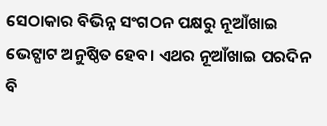ସେଠାକାର ବିଭିନ୍ନ ସଂଗଠନ ପକ୍ଷରୁ ନୂଆଁଖାଇ ଭେଟ୍ଘାଟ ଅନୁଷ୍ଠିତ ହେବ। ଏଥର ନୂଆଁଖାଇ ପରଦିନ ବି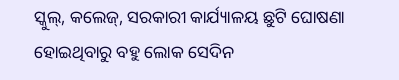ସ୍କୁଲ୍, କଲେଜ୍, ସରକାରୀ କାର୍ଯ୍ୟାଳୟ ଛୁଟି ଘୋଷଣା ହୋଇଥିବାରୁ ବହୁ ଲୋକ ସେଦିନ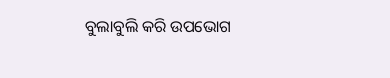ବୁଲାବୁଲି କରି ଉପଭୋଗ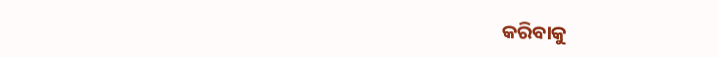କରିବାକୁ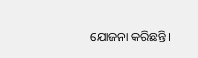ଯୋଜନା କରିଛନ୍ତି।